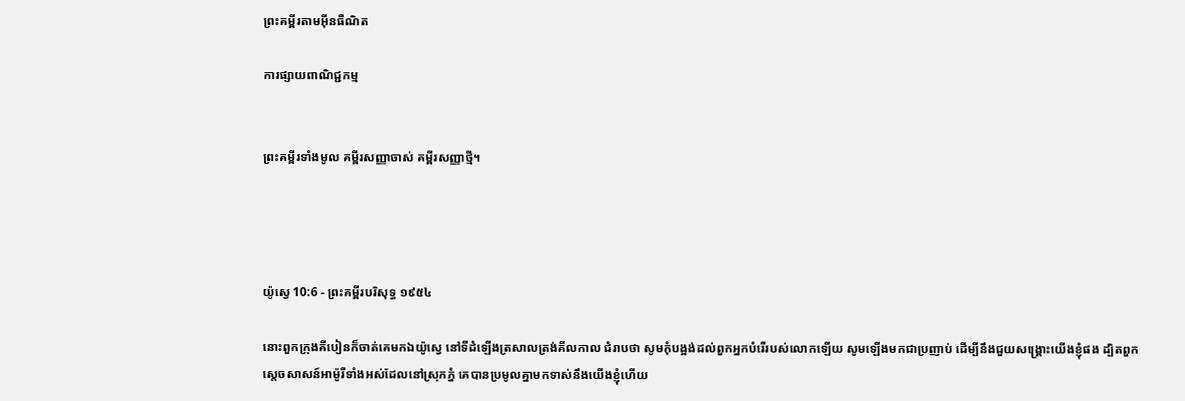ព្រះគម្ពីរតាមអ៊ីនធឺណិត

ការផ្សាយពាណិជ្ជកម្ម


ព្រះគម្ពីរទាំងមូល គម្ពីរសញ្ញាចាស់ គម្ពីរសញ្ញាថ្មី។




យ៉ូស្វេ 10:6 - ព្រះគម្ពីរបរិសុទ្ធ ១៩៥៤

នោះពួកក្រុងគីបៀនក៏ចាត់គេមកឯយ៉ូស្វេ នៅទីដំឡើងត្រសាលត្រង់គីល‌កាល ជំរាបថា សូមកុំបង្អង់ដល់ពួកអ្នកបំរើរបស់លោកឡើយ សូមឡើងមកជាប្រញាប់ ដើម្បីនឹងជួយសង្គ្រោះយើងខ្ញុំផង ដ្បិតពួកស្ដេចសាសន៍អាម៉ូរីទាំងអស់ដែលនៅស្រុកភ្នំ គេបានប្រមូលគ្នាមកទាស់នឹងយើងខ្ញុំហើយ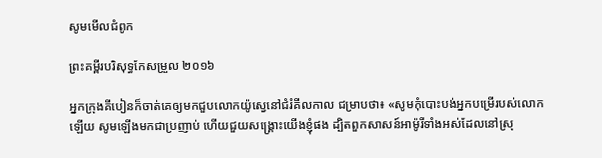សូមមើលជំពូក

ព្រះគម្ពីរបរិសុទ្ធកែសម្រួល ២០១៦

អ្នកក្រុងគីបៀនក៏ចាត់គេឲ្យមកជួបលោកយ៉ូស្វេនៅជំរំគីល‌កាល ជម្រាបថា៖ «សូមកុំបោះបង់អ្នកបម្រើរបស់លោកឡើយ សូមឡើងមកជាប្រញាប់ ហើយជួយសង្គ្រោះយើងខ្ញុំផង ដ្បិតពួកសាសន៍អាម៉ូរីទាំងអស់ដែលនៅស្រុ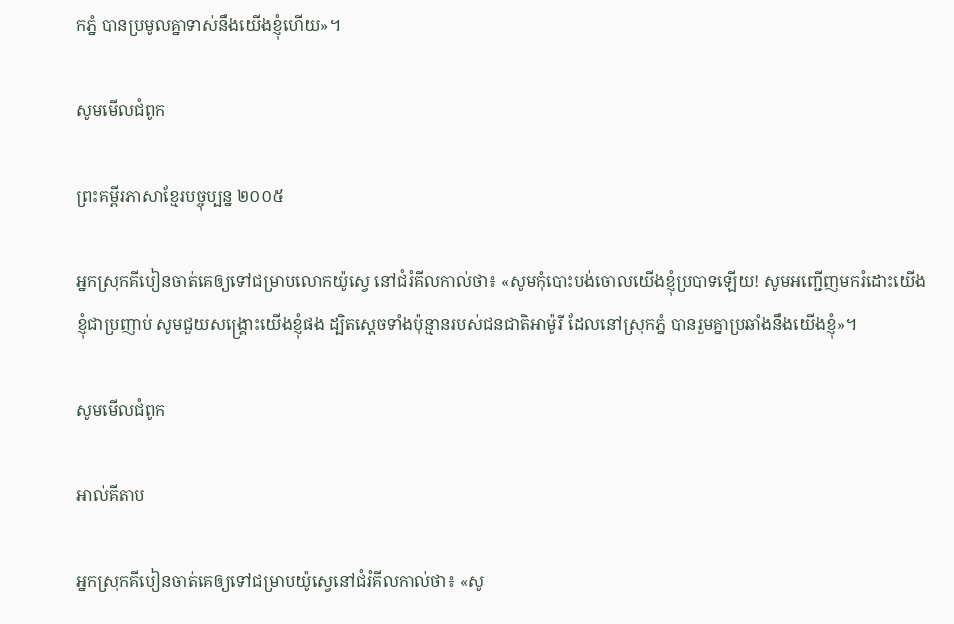កភ្នំ បានប្រមូលគ្នាទាស់នឹងយើងខ្ញុំហើយ»។

សូមមើលជំពូក

ព្រះគម្ពីរភាសាខ្មែរបច្ចុប្បន្ន ២០០៥

អ្នកស្រុកគីបៀនចាត់គេឲ្យទៅជម្រាបលោកយ៉ូស្វេ នៅជំរំគីល‌កាល់ថា៖ «សូមកុំបោះបង់ចោលយើងខ្ញុំប្របាទឡើយ! សូមអញ្ជើញមករំដោះយើងខ្ញុំជាប្រញាប់ សូមជួយសង្គ្រោះយើងខ្ញុំផង ដ្បិតស្ដេចទាំងប៉ុន្មានរបស់ជន‌ជាតិអាម៉ូរី ដែលនៅស្រុកភ្នំ បានរួមគ្នាប្រឆាំងនឹងយើងខ្ញុំ»។

សូមមើលជំពូក

អាល់គីតាប

អ្នកស្រុកគីបៀនចាត់គេឲ្យទៅជម្រាបយ៉ូស្វេនៅជំរំគីល‌កាល់ថា៖ «សូ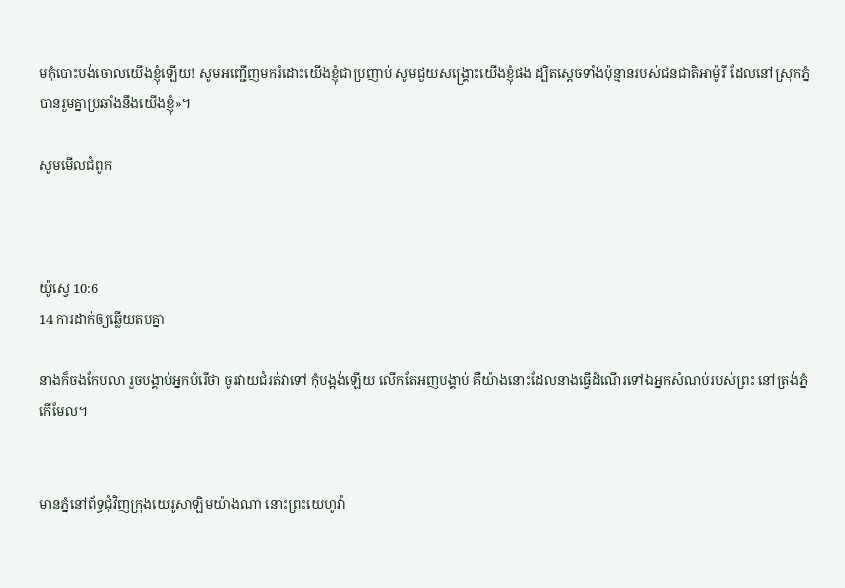មកុំបោះបង់ចោលយើងខ្ញុំឡើយ! សូមអញ្ជើញមករំដោះយើងខ្ញុំជាប្រញាប់ សូមជួយសង្គ្រោះយើងខ្ញុំផង ដ្បិតស្តេចទាំងប៉ុន្មានរបស់ជន‌ជាតិអាម៉ូរី ដែលនៅស្រុកភ្នំ បានរួមគ្នាប្រឆាំងនឹងយើងខ្ញុំ»។

សូមមើលជំពូក



យ៉ូស្វេ 10:6
14 ការដាក់ឲ្យឆ្លើយតបគ្នា

នាងក៏ចងកែបលា រួចបង្គាប់អ្នកបំរើថា ចូរវាយជំរត់វាទៅ កុំបង្អង់ឡើយ លើកតែអញបង្គាប់ គឺយ៉ាងនោះដែលនាងធ្វើដំណើរទៅឯអ្នកសំណប់របស់ព្រះ នៅត្រង់ភ្នំកើមែល។


មានភ្នំនៅព័ទ្ធជុំវិញក្រុងយេរូ‌សាឡិមយ៉ាងណា នោះព្រះ‌យេហូវ៉ា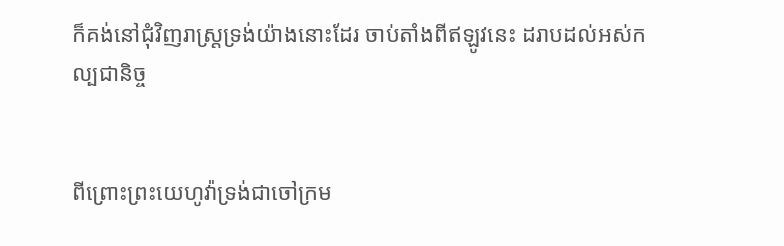ក៏គង់នៅជុំវិញរាស្ត្រទ្រង់យ៉ាងនោះដែរ ចាប់តាំងពីឥឡូវនេះ ដរាបដល់អស់‌កល្ប‌ជានិច្ច


ពីព្រោះព្រះ‌យេហូវ៉ាទ្រង់ជាចៅ‌ក្រម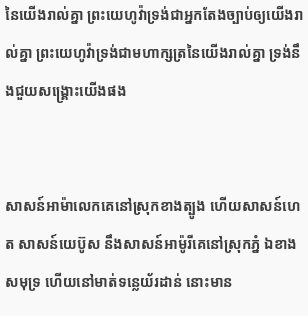នៃយើងរាល់គ្នា ព្រះ‌យេហូវ៉ាទ្រង់ជាអ្នកតែងច្បាប់ឲ្យយើងរាល់គ្នា ព្រះ‌យេហូវ៉ាទ្រង់ជាមហា‌ក្សត្រនៃយើងរាល់គ្នា ទ្រង់នឹងជួយសង្គ្រោះយើងផង


សាសន៍អាម៉ា‌លេកគេនៅស្រុកខាងត្បូង ហើយសាសន៍ហេត សាសន៍យេប៊ូស នឹងសាសន៍អាម៉ូរីគេនៅស្រុកភ្នំ ឯខាងសមុទ្រ ហើយនៅមាត់ទន្លេយ័រដាន់ នោះមាន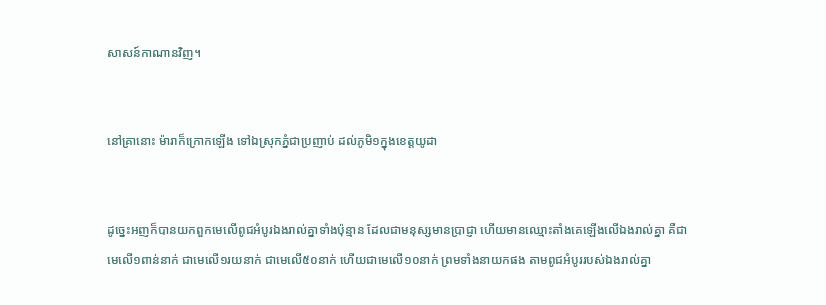សាសន៍កាណានវិញ។


នៅគ្រានោះ ម៉ារាក៏ក្រោកឡើង ទៅឯស្រុកភ្នំជាប្រញាប់ ដល់ភូមិ១ក្នុងខេត្តយូដា


ដូច្នេះអញក៏បានយកពួកមេលើពូជអំបូរឯងរាល់គ្នាទាំងប៉ុន្មាន ដែលជាមនុស្សមានប្រាជ្ញា ហើយមានឈ្មោះតាំងគេឡើងលើឯងរាល់គ្នា គឺជាមេលើ១ពាន់នាក់ ជាមេលើ១រយនាក់ ជាមេលើ៥០នាក់ ហើយជាមេលើ១០នាក់ ព្រមទាំងនាយកផង តាមពូជអំបូររបស់ឯងរាល់គ្នា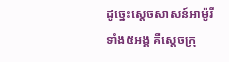ដូច្នេះស្តេចសាសន៍អាម៉ូរីទាំង៥អង្គ គឺស្តេចក្រុ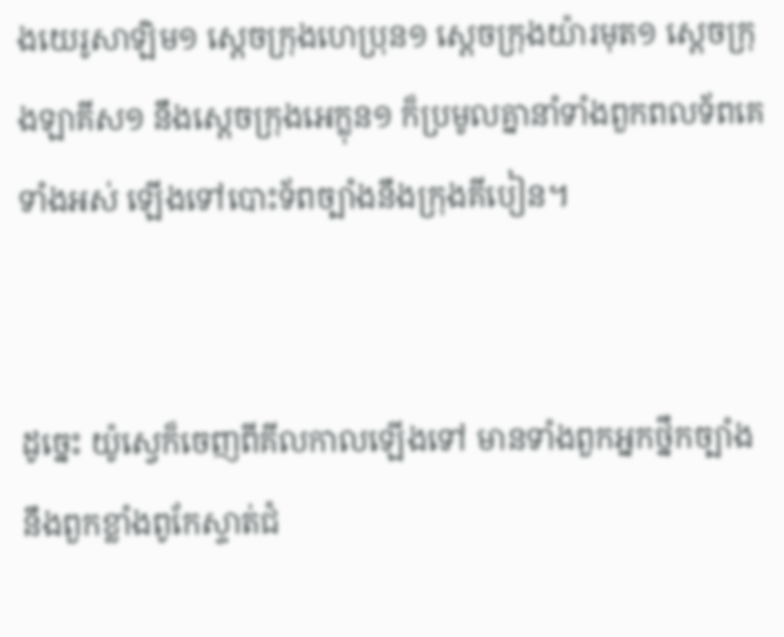ងយេរូ‌សាឡិម១ ស្តេចក្រុងហេប្រុន១ ស្តេចក្រុងយ៉ារមុត១ ស្តេចក្រុងឡាគីស១ នឹងស្តេចក្រុងអេក្លុន១ ក៏ប្រមូលគ្នានាំទាំងពួកពល‌ទ័ពគេទាំងអស់ ឡើងទៅបោះទ័ពច្បាំងនឹងក្រុងគីបៀន។


ដូច្នេះ យ៉ូស្វេក៏ចេញពីគីល‌កាលឡើងទៅ មានទាំងពួកអ្នកថ្នឹកច្បាំង នឹងពួកខ្លាំងពូកែស្ទាត់ជំ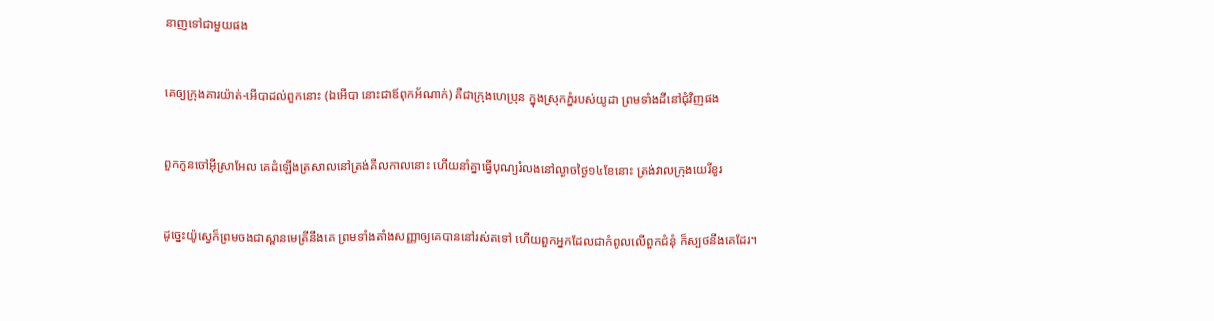នាញទៅជាមួយផង


គេឲ្យក្រុងគារ‌យ៉ាត់-អើបាដល់ពួកនោះ (ឯអើបា នោះជាឪពុកអ័ណាក់) គឺជាក្រុងហេប្រុន ក្នុងស្រុកភ្នំរបស់យូដា ព្រមទាំងដីនៅជុំវិញផង


ពួកកូនចៅអ៊ីស្រាអែល គេដំឡើងត្រសាលនៅត្រង់គីល‌កាលនោះ ហើយនាំគ្នាធ្វើបុណ្យរំលងនៅល្ងាចថ្ងៃ១៤ខែនោះ ត្រង់វាលក្រុងយេរីខូរ


ដូច្នេះយ៉ូស្វេក៏ព្រមចងជាស្ពានមេត្រីនឹងគេ ព្រមទាំងតាំងសញ្ញាឲ្យគេបាននៅរស់តទៅ ហើយពួកអ្នកដែលជាកំពូលលើពួកជំនុំ ក៏ស្បថនឹងគេដែរ។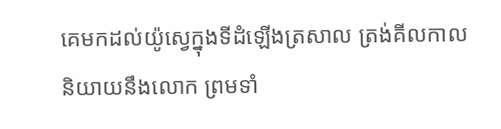គេមកដល់យ៉ូស្វេក្នុងទីដំឡើងត្រសាល ត្រង់គីល‌កាល និយាយនឹងលោក ព្រមទាំ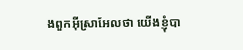ងពួកអ៊ីស្រាអែលថា យើងខ្ញុំបា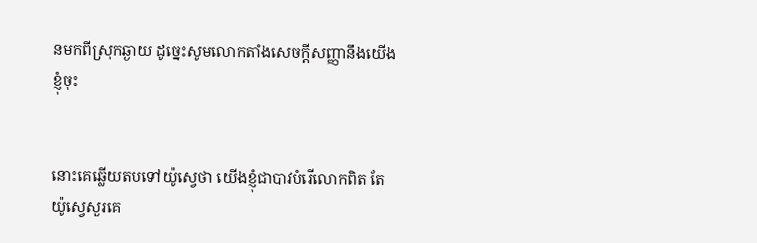នមកពីស្រុកឆ្ងាយ ដូច្នេះសូមលោកតាំងសេចក្ដីសញ្ញានឹងយើងខ្ញុំចុះ


នោះគេឆ្លើយតបទៅយ៉ូស្វេថា យើងខ្ញុំជាបាវបំរើលោកពិត តែយ៉ូស្វេសួរគេ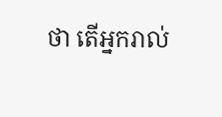ថា តើអ្នករាល់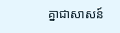គ្នាជាសាសន៍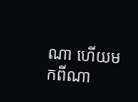ណា ហើយមកពីណា